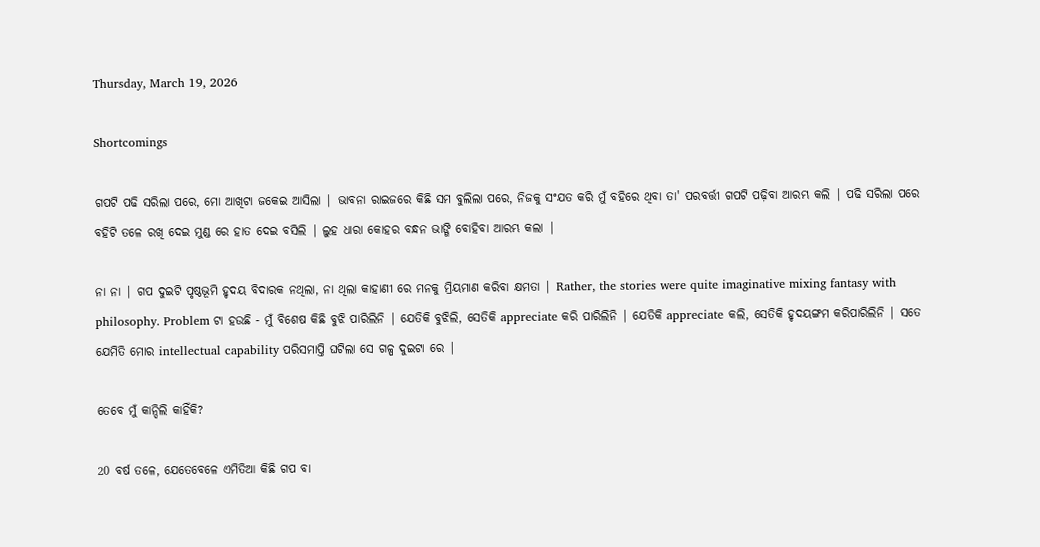Thursday, March 19, 2026

Shortcomings

ଗପଟି ପଢି ସରିଲା ପରେ, ମୋ ଆଖିଟା ଜକେଇ ଆସିଲା | ଭାବନା ରାଇଜରେ କିଛି ସମ ବୁଲିଲା ପରେ, ନିଜକୁ ସଂଯତ କରି ମୁଁ ବହିରେ ଥିବା ତା' ପରବର୍ତ୍ତୀ ଗପଟି ପଢ଼ିବା ଆରମ୍ଭ କଲି | ପଢି ସରିଲା ପରେ ବହିଟି ତଳେ ରଖି ଦେଇ ମୁଣ୍ଡ ରେ ହାତ ଦେଇ ବସିଲି | ଲୁହ ଧାରା କୋହର ବନ୍ଧନ ଭାଙ୍ଗି ବୋହିବା ଆରମ୍ଭ କଲା |

ନା ନା | ଗପ ଦୁଇଟି ପୃଷ୍ଠଭୂମି ହୃଦୟ ବିଦାରକ ନଥିଲା, ନା ଥିଲା କାହାଣୀ ରେ ମନକୁ ମ୍ରିୟମାଣ କରିବା କ୍ଷମତା | Rather, the stories were quite imaginative mixing fantasy with philosophy. Problem ଟା ହଉଛି - ମୁଁ ବିଶେଷ କିଛି ବୁଝି ପାରିଲିନି | ଯେତିକି ବୁଝିଲି, ସେତିକି appreciate କରି ପାରିଲିନି | ଯେତିକି appreciate କଲି, ସେତିକି ହୃଦୟଙ୍ଗମ କରିପାରିଲିନି | ସତେ ଯେମିତି ମୋର intellectual capability ପରିସମାପ୍ତି ଘଟିଲା ସେ ଗଳ୍ପ ଦୁଇଟା ରେ |

ତେବେ ମୁଁ କାନ୍ଦିଲି କାହିଁକି?

20 ବର୍ଷ ତଳେ, ଯେତେବେଳେ ଏମିତିଆ କିଛି ଗପ ବା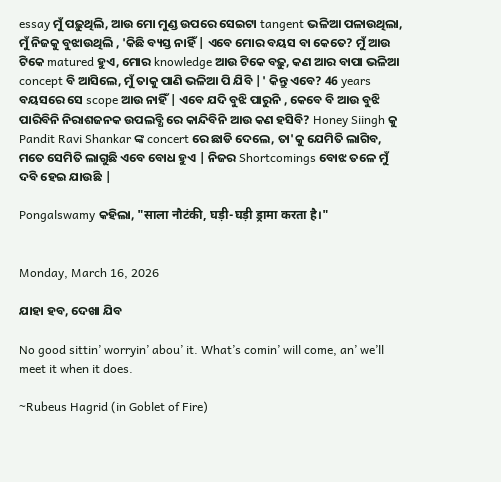essay ମୁଁ ପଢ଼ୁଥିଲି, ଆଉ ମୋ ମୁଣ୍ଡ ଉପରେ ସେଇଟା tangent ଭଳିଆ ପଳାଉଥିଲା, ମୁଁ ନିଜକୁ ବୁଝାଉଥିଲି , 'କିଛି ବ୍ୟସ୍ତ ନାହିଁ | ଏବେ ମୋର ବୟସ ବା କେତେ? ମୁଁ ଆଉ ଟିକେ matured ହୁଏ, ମୋର knowledge ଆଉ ଟିକେ ବଢ଼ୁ, କଣ ଆର ବାପା ଭଳିଆ concept ବି ଆସିଲେ, ମୁଁ ତାକୁ ପାଣି ଭଳିଆ ପି ଯିବି |' କିନ୍ତୁ ଏବେ? 46 years ବୟସରେ ସେ scope ଆଉ ନାହିଁ | ଏବେ ଯଦି ବୁଝି ପାରୁନି , କେବେ ବି ଆଉ ବୁଝି ପାରିବିନି ନିରାଶଜନକ ଉପଲବ୍ଧି ରେ କାନ୍ଦିବିନି ଆଉ କଣ ହସିବି? Honey Siingh କୁ Pandit Ravi Shankar ଙ୍କ concert ରେ ଛାଡି ଦେଲେ, ତା'କୁ ଯେମିତି ଲାଗିବ, ମତେ ସେମିତି ଲାଗୁଛି ଏବେ ବୋଧ ହୁଏ | ନିଜର Shortcomings ବୋଝ ତଳେ ମୁଁ ଦବି ହେଇ ଯାଉଛି |

Pongalswamy କହିଲା, "साला नौटंकी, घड़ी-घड़ी ड्रामा करता है।"


Monday, March 16, 2026

ଯାହା ହବ, ଦେଖା ଯିବ

No good sittin’ worryin’ abou’ it. What’s comin’ will come, an’ we’ll meet it when it does.

~Rubeus Hagrid (in Goblet of Fire)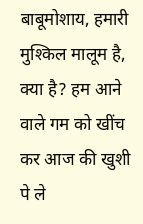बाबूमोशाय, हमारी मुश्किल मालूम है, क्या है? हम आने वाले गम को खींच कर आज की खुशी पे ले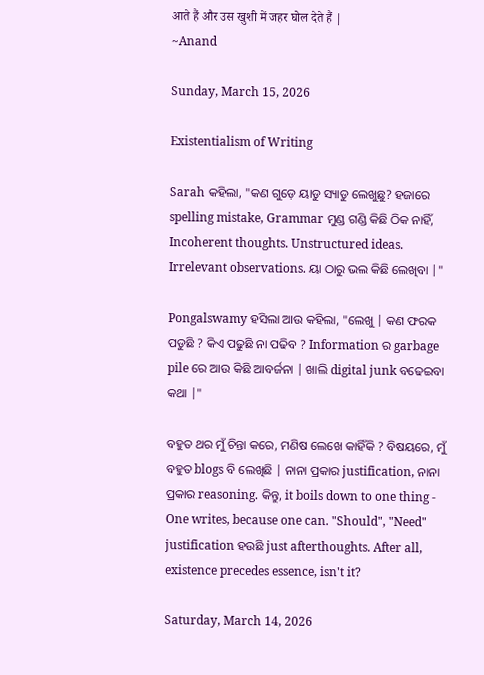आते हैं और उस खुशी में जहर घोल देते हैं |
~Anand

Sunday, March 15, 2026

Existentialism of Writing

Sarah କହିଲା, "କଣ ଗୁଡ଼େ ୟାଡୁ ସ୍ୟାଡୁ ଲେଖୁଛୁ? ହଜାରେ spelling mistake, Grammar ମୁଣ୍ଡ ଗଣ୍ଡି କିଛି ଠିକ ନାହିଁ, Incoherent thoughts. Unstructured ideas. Irrelevant observations. ୟା ଠାରୁ ଭଲ କିଛି ଲେଖିବା |"

Pongalswamy ହସିଲା ଆଉ କହିଲା, "ଲେଖୁ | କଣ ଫରକ ପଡୁଛି ? କିଏ ପଢୁଛି ନା ପଢିବ ? Information ର garbage pile ରେ ଆଉ କିଛି ଆବର୍ଜନା | ଖାଲି digital junk ବଢେଇବା କଥା |"

ବହୁତ ଥର ମୁଁ ଚିନ୍ତା କରେ, ମଣିଷ ଲେଖେ କାହିଁକି ? ବିଷୟରେ, ମୁଁ ବହୁତ blogs ବି ଲେଖିଛି | ନାନା ପ୍ରକାର justification, ନାନା ପ୍ରକାର reasoning. କିନ୍ତୁ, it boils down to one thing - One writes, because one can. "Should", "Need" justification ହଉଛି just afterthoughts. After all, existence precedes essence, isn't it?

Saturday, March 14, 2026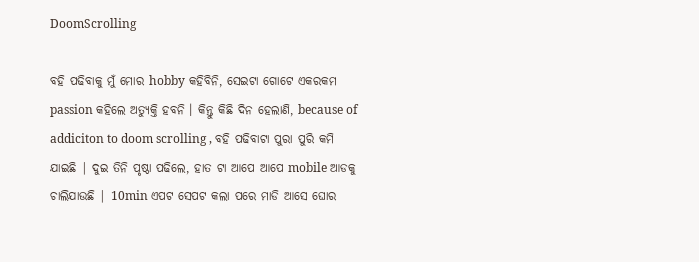DoomScrolling

ବହି ପଢିବାକୁ ମୁଁ ମୋର hobby କହିବିନି, ସେଇଟା ଗୋଟେ ଏକରକମ passion କହିଲେ ଅତ୍ୟୁକ୍ତି ହବନି । କିନ୍ତୁ କିଛି ଦିନ ହେଲାଣି, because of addiciton to doom scrolling , ବହି ପଢିବାଟା ପୁରା ପୁରି କମି ଯାଇଛି | ଦୁଇ ତିନି ପୃଷ୍ଠା ପଢିଲେ, ହାତ ଟା ଆପେ ଆପେ mobile ଆଡକୁ ଚାଲିଯାଉଛି | 10min ଏପଟ ସେପଟ କଲା ପରେ ମାଡି ଆସେ ଘୋର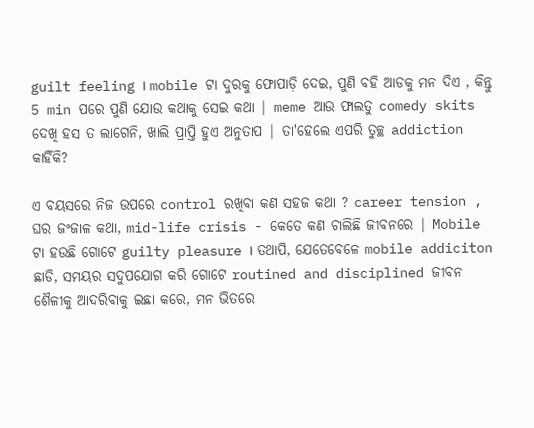guilt feeling । mobile ଟା ଦୁରକୁ ଫୋପାଡ଼ି ଦେଇ, ପୁଣି ବହି ଆଡକୁ ମନ ଦିଏ , କିନ୍ତୁ 5 min ପରେ ପୁଣି ଯୋଉ କଥାକୁ ସେଇ କଥା | meme ଆଉ ଫାଲତୁ comedy skits ଦେଖି ହସ ତ ଲାଗେନି, ଖାଲି ପ୍ରାପ୍ତି ହୁଏ ଅନୁତାପ | ତା'ହେଲେ ଏପରି ତୁଚ୍ଛ addiction କାହିଁକି?

ଏ ବୟସରେ ନିଜ ଉପରେ control ରଖିବା କଣ ସହଜ କଥା ? career tension , ଘର ଜଂଜାଳ କଥା, mid-life crisis - କେତେ କଣ ଚାଲିଛି ଜୀବନରେ | Mobile ଟା ହଉଛି ଗୋଟେ guilty pleasure । ତଥାପି, ଯେତେବେଳେ mobile addiciton ଛାଡି, ସମୟର ସଦୁପଯୋଗ କରି ଗୋଟେ routined and disciplined ଜୀବନ ଶୈଳୀକୁ ଆଦରିବାକୁ ଇଛା କରେ, ମନ ଭିତରେ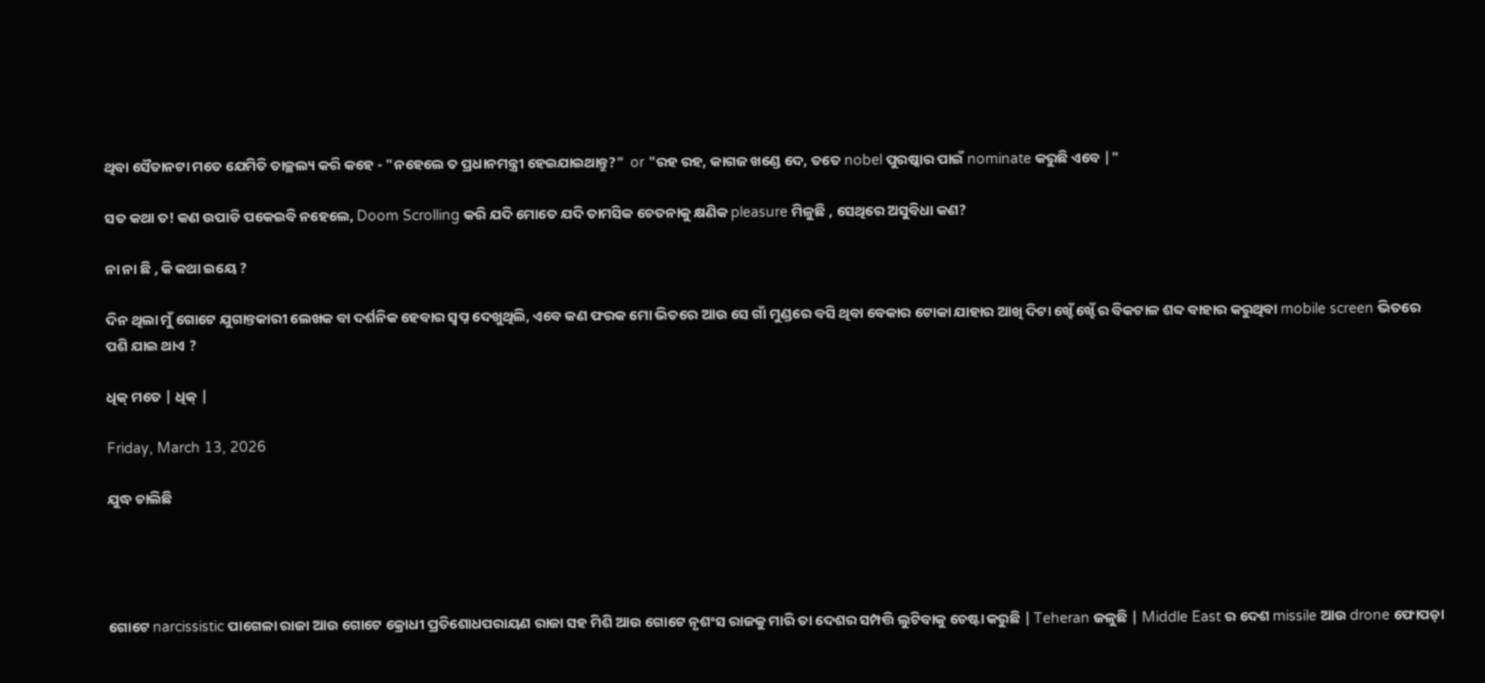ଥିବା ସୈତାନଟା ମତେ ଯେମିତି ତାଚ୍ଛଲ୍ୟ କରି କହେ - "ନହେଲେ ତ ପ୍ରଧାନମନ୍ତ୍ରୀ ହେଇଯାଇଥାନ୍ତୁ?"  or "ରହ ରହ, କାଗଜ ଖଣ୍ଡେ ଦେ, ତତେ nobel ପୁରଷ୍କାର ପାଇଁ nominate କରୁଛି ଏବେ |"

ସତ କଥା ତ! କଣ ଉପାଡି ପକେଇବି ନହେଲେ, Doom Scrolling କରି ଯଦି ମୋତେ ଯଦି ତାମସିକ ଚେତନାକୁ କ୍ଷଣିକ pleasure ମିଳୁଛି , ସେଥିରେ ଅସୁବିଧା କଣ?

ନା ନା ଛି , କି କଥା ଇୟେ ?

ଦିନ ଥିଲା ମୁଁ ଗୋଟେ ଯୁଗାନ୍ତକାରୀ ଲେଖକ ବା ଦର୍ଶନିକ ହେବାର ସ୍ବପ୍ନ ଦେଖୁଥିଲି, ଏବେ କଣ ଫରକ ମୋ ଭିତରେ ଆଉ ସେ ଗାଁ ମୁଣ୍ଡରେ ବସି ଥିବା ବେକାର ଟୋକା ଯାହାର ଆଖି ଦିଟା ଖ୍ହେଁ ଖ୍ହେଁ ର ବିକଟାଳ ଶବ୍ଦ ବାହାର କରୁଥିବା mobile screen ଭିତରେ ପଶି ଯାଇ ଥାଏ ?

ଧିକ୍ ମତେ | ଧିକ୍ |

Friday, March 13, 2026

ଯୁଦ୍ଧ ଚାଲିଛି




ଗୋଟେ narcissistic ପାଗେଳା ରାଜା ଆଉ ଗୋଟେ କ୍ରୋଧୀ ପ୍ରତିଶୋଧପରାୟଣ ରାଜା ସହ ମିଶି ଆଉ ଗୋଟେ ନୃଶଂସ ରାଜକୁ ମାରି ତା ଦେଶର ସମ୍ପତ୍ତି ଲୁଟିବାକୁ ଚେଷ୍ଟା କରୁଛି | Teheran ଜଳୁଛି | Middle East ର ଦେଶ missile ଆଉ drone ଫୋପଡ଼ା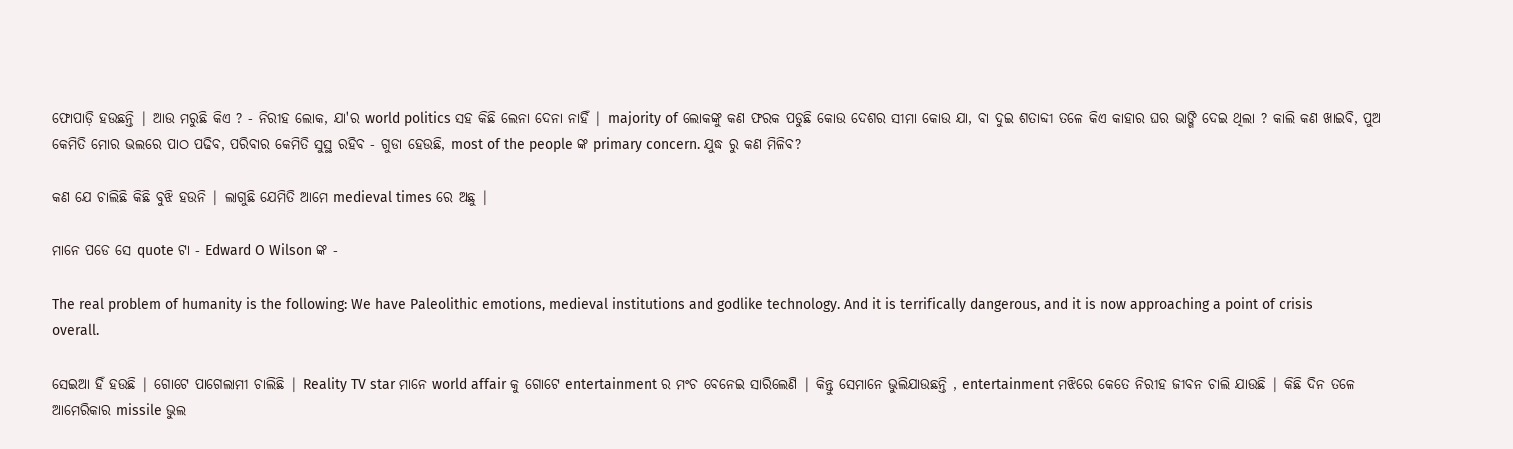ଫୋପାଡ଼ି ହଉଛନ୍ତି | ଆଉ ମରୁଛି କିଏ ? - ନିରୀହ ଲୋକ, ଯା'ର world politics ସହ କିଛି ଲେନା ଦେନା ନାହିଁ | majority of ଲୋକଙ୍କୁ କଣ ଫରକ ପଡୁଛି କୋଉ ଦେଶର ସୀମା କୋଉ ଯା, ବା ଦୁଇ ଶତାବ୍ଦୀ ତଳେ କିଏ କାହାର ଘର ଭାଙ୍ଗି ଦେଇ ଥିଲା ? କାଲି କଣ ଖାଇବି, ପୁଅ କେମିତି ମୋର ଭଲରେ ପାଠ ପଢିବ, ପରିବାର କେମିତି ସୁସ୍ଥ ରହିବ - ଗୁଡା ହେଉଛି, most of the people ଙ୍କ primary concern. ଯୁଦ୍ଧ ରୁ କଣ ମିଳିବ?

କଣ ଯେ ଚାଲିଛି କିଛି ବୁଝି ହଉନି | ଲାଗୁଛି ଯେମିତି ଆମେ medieval times ରେ ଅଛୁ |

ମାନେ ପଡେ ସେ quote ଟା - Edward O Wilson ଙ୍କ -

The real problem of humanity is the following: We have Paleolithic emotions, medieval institutions and godlike technology. And it is terrifically dangerous, and it is now approaching a point of crisis overall.

ସେଇଆ ହିଁ ହଉଛି | ଗୋଟେ ପାଗେଲାମୀ ଚାଲିଛି | Reality TV star ମାନେ world affair କୁ ଗୋଟେ entertainment ର ମଂଚ ବେନେଇ ସାରିଲେଣି | କିନ୍ତୁ ସେମାନେ ଭୁଲିଯାଉଛନ୍ତି , entertainment ମଝିରେ କେତେ ନିରୀହ ଜୀବନ ଚାଲି ଯାଉଛି | କିଛି ଦିନ ତଳେ ଆମେରିକାର missile ଭୁଲ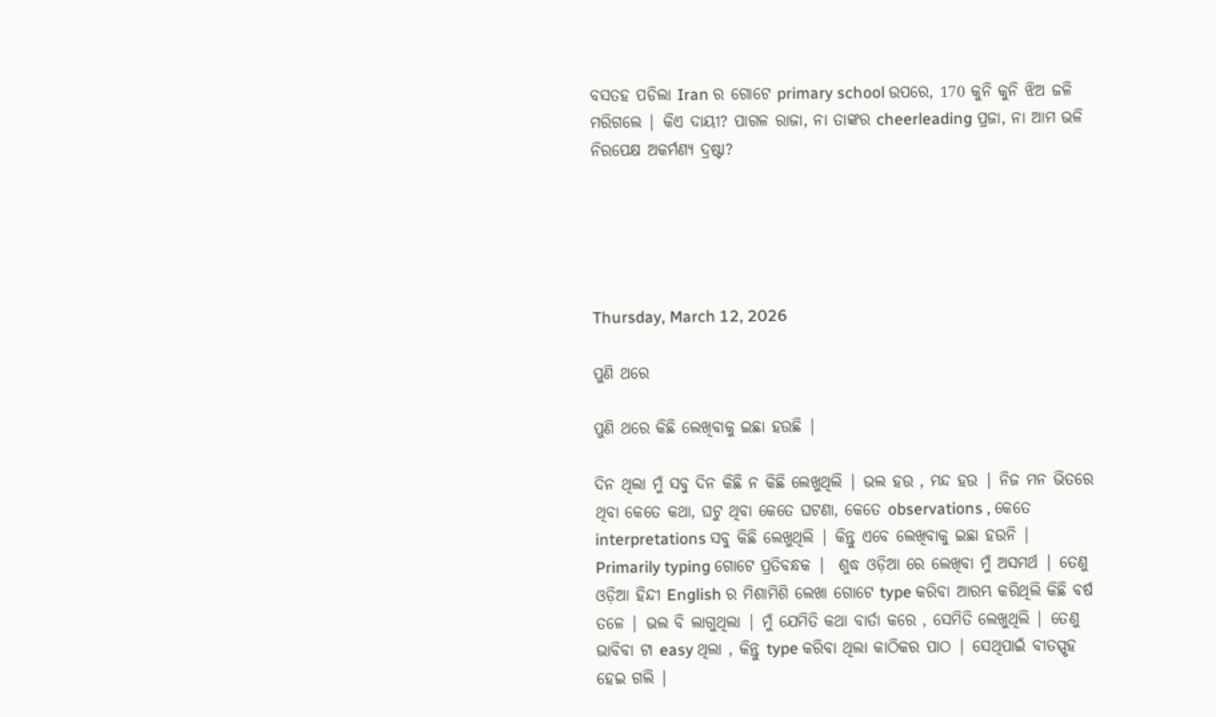ବସତହ ପଡିଲା Iran ର ଗୋଟେ primary school ଉପରେ, 170 କୁନି କୁନି ଝିଅ ଜଳି ମରିଗଲେ | କିଏ ଦାୟୀ? ପାଗଳ ରାଜା, ନା ତାଙ୍କର cheerleading ପ୍ରଜା, ନା ଆମ ଭଳି ନିରପେକ୍ଷ ଅକର୍ମଣ୍ୟ ଦ୍ରଷ୍ଟା?





Thursday, March 12, 2026

ପୁଣି ଥରେ

ପୁଣି ଥରେ କିଛି ଲେଖିବାକୁ ଇଛା ହଉଛି |

ଦିନ ଥିଲା ମୁଁ ସବୁ ଦିନ କିଛି ନ କିଛି ଲେଖୁଥିଲି | ଭଲ ହଉ , ମନ୍ଦ ହଉ | ନିଜ ମନ ଭିତରେ ଥିବା କେତେ କଥା, ଘଟୁ ଥିବା କେତେ ଘଟଣା, କେତେ observations , କେତେ interpretations ସବୁ କିଛି ଲେଖୁଥିଲି | କିନ୍ତୁ ଏବେ ଲେଖିବାକୁ ଇଛା ହଉନି | Primarily typing ଗୋଟେ ପ୍ରତିବନ୍ଧକ |  ଶୁଦ୍ଧ ଓଡ଼ିଆ ରେ ଲେଖିବା ମୁଁ ଅସମର୍ଥ | ତେଣୁ ଓଡ଼ିଆ ହିନ୍ଦୀ English ର ମିଶାମିଶି ଲେଖା ଗୋଟେ type କରିବା ଆରମ୍ଭ କରିଥିଲି କିଛି ବର୍ଷ ତଳେ | ଭଲ ବି ଲାଗୁଥିଲା | ମୁଁ ଯେମିତି କଥା ବାର୍ତା କରେ , ସେମିତି ଲେଖୁଥିଲି | ତେଣୁ ଭାବିବା ଟା easy ଥିଲା , କିନ୍ତୁ type କରିବା ଥିଲା କାଠିକର ପାଠ | ସେଥିପାଇଁ ବୀତସ୍ପୃହ ହେଇ ଗଲି |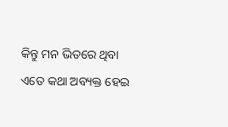କିନ୍ତୁ ମନ ଭିତରେ ଥିବା ଏତେ କଥା ଅବ୍ୟକ୍ତ ହେଇ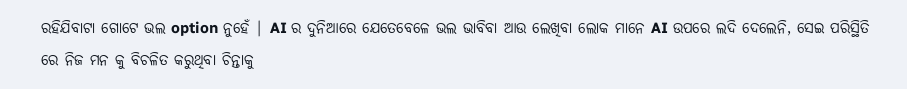ରହିଯିବାଟା ଗୋଟେ ଭଲ option ନୁହେଁ | AI ର ଦୁନିଆରେ ଯେତେବେଳେ ଭଲ ଭାବିବା ଆଉ ଲେଖିବା ଲୋକ ମାନେ AI ଉପରେ ଲଦି ଦେଲେନି, ସେଇ ପରିସ୍ଥିତି ରେ ନିଜ ମନ କୁ ବିଚଳିତ କରୁଥିବା ଚିନ୍ତାକୁ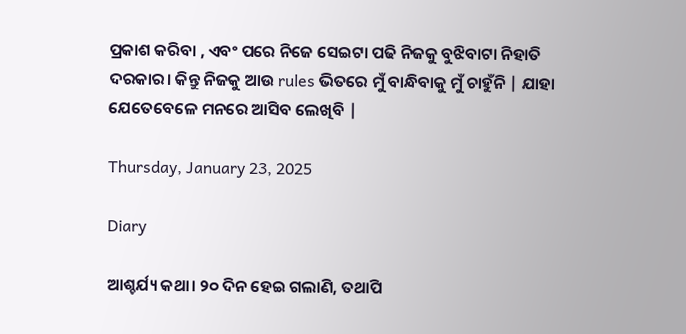ପ୍ରକାଶ କରିବା , ଏବଂ ପରେ ନିଜେ ସେଇଟା ପଢି ନିଜକୁ ବୁଝିବାଟା ନିହାତି ଦରକାର। କିନ୍ତୁ ନିଜକୁ ଆଉ rules ଭିତରେ ମୁଁ ବାନ୍ଧିବାକୁ ମୁଁ ଚାହୁଁନି | ଯାହା ଯେତେବେଳେ ମନରେ ଆସିବ ଲେଖିବି |

Thursday, January 23, 2025

Diary

ଆଶ୍ଚର୍ଯ୍ୟ କଥା। ୨୦ ଦିନ ହେଇ ଗଲାଣି, ତଥାପି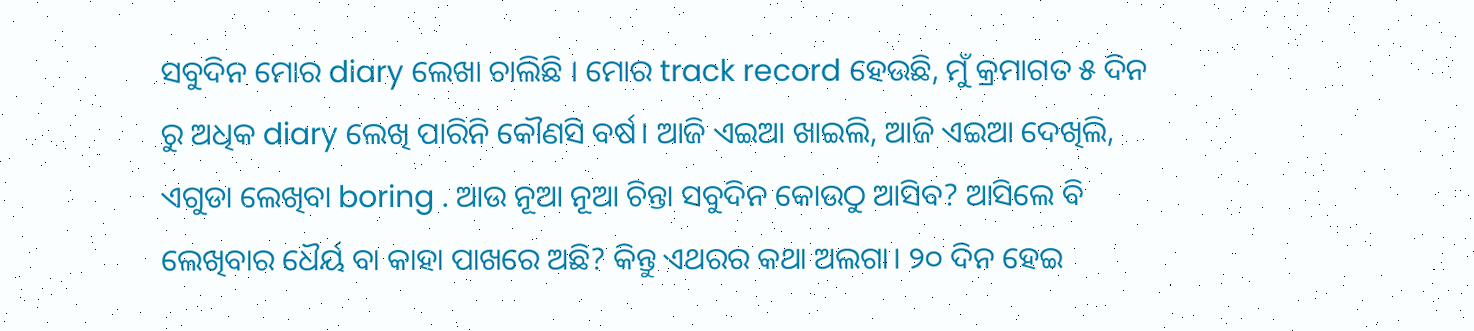ସବୁଦିନ ମୋର diary ଲେଖା ଚାଲିଛି । ମୋର track record ହେଉଛି, ମୁଁ କ୍ରମାଗତ ୫ ଦିନ ରୁ ଅଧିକ diary ଲେଖି ପାରିନି କୌଣସି ବର୍ଷ। ଆଜି ଏଇଆ ଖାଇଲି, ଆଜି ଏଇଆ ଦେଖିଲି, ଏଗୁଡା ଲେଖିବା boring . ଆଉ ନୂଆ ନୂଆ ଚିନ୍ତା ସବୁଦିନ କୋଉଠୁ ଆସିବ? ଆସିଲେ ବି ଲେଖିବାର ଧୈର୍ୟ ବା କାହା ପାଖରେ ଅଛି? କିନ୍ତୁ ଏଥରର କଥା ଅଲଗା। ୨୦ ଦିନ ହେଇ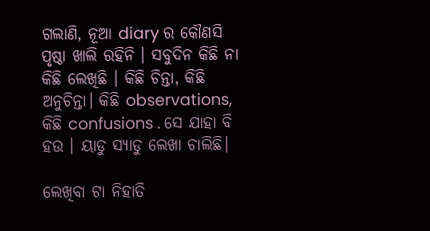ଗଲାଣି, ନୂଆ diary ର କୌଣସି ପୃଷ୍ଠା ଖାଲି ରହିନି । ସବୁଦିନ କିଛି ନା କିଛି ଲେଖିଛି । କିଛି ଚିନ୍ତା, କିଛି ଅନୁଚିନ୍ତା। କିଛି observations, କିଛି confusions . ସେ ଯାହା ବି ହଉ । ୟାଡୁ ସ୍ୟାଡୁ ଲେଖା ଚାଲିଛି।

ଲେଖିବା ଟା ନିହାତି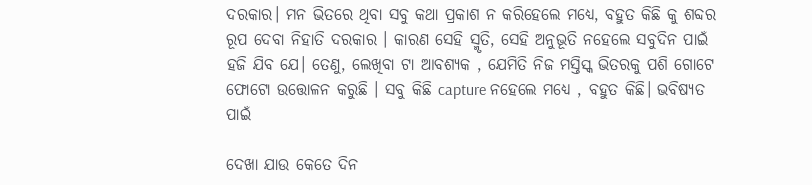ଦରକାର। ମନ ଭିତରେ ଥିବା ସବୁ କଥା ପ୍ରକାଶ ନ କରିହେଲେ ମଧ୍ୟେ, ବହୁତ କିଛି କୁ ଶବ୍ଦର ରୂପ ଦେବା ନିହାତି ଦରକାର । କାରଣ ସେହି ସ୍ମୃତି, ସେହି ଅନୁଭୂତି ନହେଲେ ସବୁଦିନ ପାଇଁ ହଜି ଯିବ ଯେ। ତେଣୁ, ଲେଖିବା ଟା ଆବଶ୍ୟକ , ଯେମିତି ନିଜ ମସ୍ତିସ୍କ ଭିତରକୁ ପଶି ଗୋଟେ ଫୋଟୋ ଉତ୍ତୋଳନ କରୁଛି । ସବୁ କିଛି capture ନହେଲେ ମଧ୍ୟେ , ବହୁତ କିଛି। ଭବିଷ୍ୟତ ପାଇଁ

ଦେଖା ଯାଉ କେତେ ଦିନ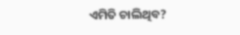ଏମିତି ଚାଲିଥିବ?